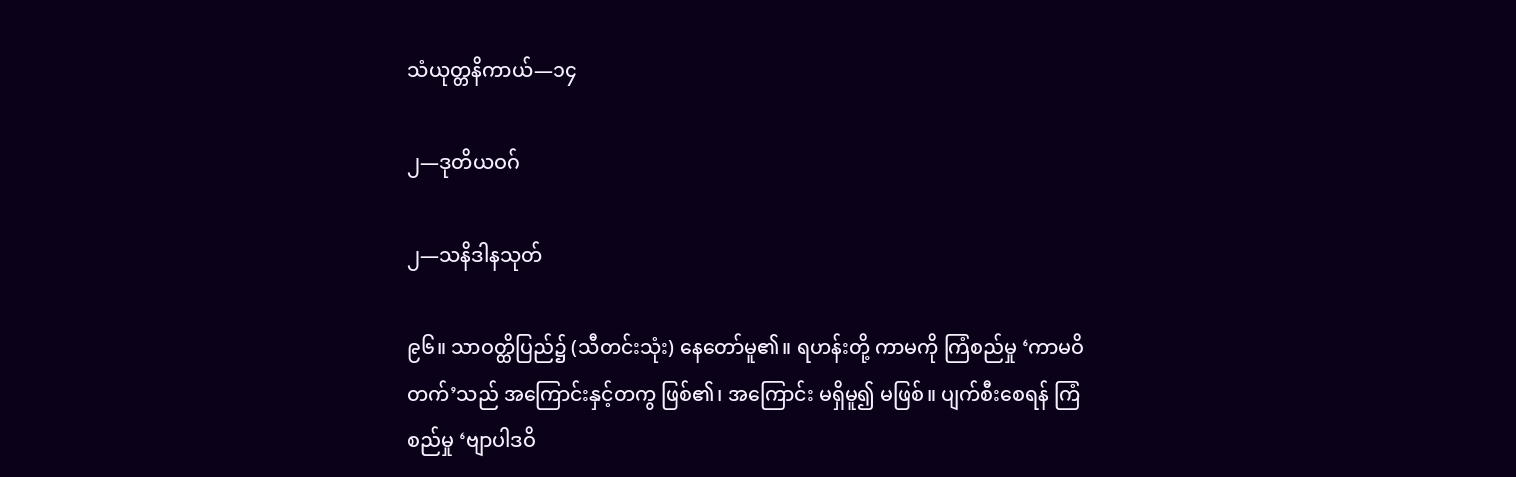သံယုတ္တနိကာယ်—၁၄

၂—ဒုတိယဝဂ်

၂—သနိဒါနသုတ်

၉၆။ သာဝတ္ထိပြည်၌ (သီတင်းသုံး) နေတော်မူ၏။ ရဟန်းတို့ ကာမကို ကြံစည်မှု ‘ကာမဝိတက်’သည် အကြောင်းနှင့်တကွ ဖြစ်၏၊ အကြောင်း မရှိမူ၍ မဖြစ်။ ပျက်စီးစေရန် ကြံစည်မှု ‘ဗျာပါဒဝိ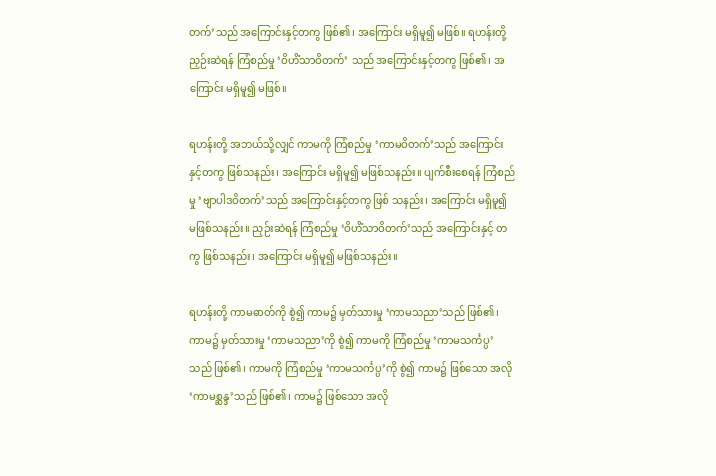တက်’သည် အကြောင်းနှင့်တကွ ဖြစ်၏၊ အကြောင်း မရှိမူ၍ မဖြစ်။ ရဟန်းတို့ ညှဉ်းဆဲရန် ကြံစည်မှု ‘ဝိဟိံသာဝိတက်’ သည် အကြောင်းနှင့်တကွ ဖြစ်၏၊ အကြောင်း မရှိမူ၍ မဖြစ်။

ရဟန်းတို့ အဘယ်သို့လျှင် ကာမကို ကြံစည်မှု ‘ကာမဝိတက်’သည် အကြောင်းနှင့်တကွ ဖြစ်သနည်း၊ အကြောင်း မရှိမူ၍ မဖြစ်သနည်း။ ပျက်စီးစေရန် ကြံစည်မှု ‘ဗျာပါဒဝိတက်’သည် အကြောင်းနှင့်တကွ ဖြစ် သနည်း၊ အကြောင်း မရှိမူ၍ မဖြစ်သနည်း။ ညှဉ်းဆဲရန် ကြံစည်မှု ‘ဝိဟိံသာဝိတက်’သည် အကြောင်းနှင့် တကွ ဖြစ်သနည်း၊ အကြောင်း မရှိမူ၍ မဖြစ်သနည်း။

ရဟန်းတို့ ကာမဓာတ်ကို စွဲ၍ ကာမ၌ မှတ်သားမှု ‘ကာမသညာ’သည် ဖြစ်၏၊ ကာမ၌ မှတ်သားမှု ‘ကာမသညာ’ကို စွဲ၍ ကာမကို ကြံစည်မှု ‘ကာမသင်္ကပ္ပ’သည် ဖြစ်၏၊ ကာမကို ကြံစည်မှု ‘ကာမသင်္ကပ္ပ’ကို စွဲ၍ ကာမ၌ ဖြစ်သော အလို ‘ကာမစ္ဆန္ဒ’သည် ဖြစ်၏၊ ကာမ၌ ဖြစ်သော အလို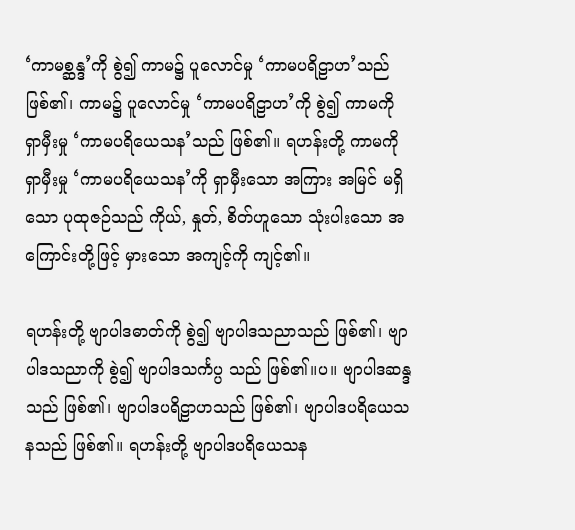‘ကာမစ္ဆန္ဒ’ကို စွဲ၍ ကာမ၌ ပူလောင်မှု ‘ကာမပရိဠာဟ’သည် ဖြစ်၏၊ ကာမ၌ ပူလောင်မှု ‘ကာမပရိဠာဟ’ကို စွဲ၍ ကာမကို ရှာမှီးမှု ‘ကာမပရိယေသန’သည် ဖြစ်၏။ ရဟန်းတို့ ကာမကို ရှာမှီးမှု ‘ကာမပရိယေသန’ကို ရှာမှီးသော အကြား အမြင် မရှိသော ပုထုဇဉ်သည် ကိုယ်, နှုတ်, စိတ်ဟူသော သုံးပါးသော အကြောင်းတို့ဖြင့် မှားသော အကျင့်ကို ကျင့်၏။

ရဟန်းတို့ ဗျာပါဒဓာတ်ကို စွဲ၍ ဗျာပါဒသညာသည် ဖြစ်၏၊ ဗျာပါဒသညာကို စွဲ၍ ဗျာပါဒသင်္ကပ္ပ သည် ဖြစ်၏။ပ။ ဗျာပါဒဆန္ဒသည် ဖြစ်၏၊ ဗျာပါဒပရိဠာဟသည် ဖြစ်၏၊ ဗျာပါဒပရိယေသနသည် ဖြစ်၏။ ရဟန်းတို့ ဗျာပါဒပရိယေသန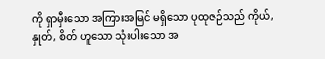ကို ရှာမှီးသော အကြားအမြင် မရှိသော ပုထုဇဉ်သည် ကိုယ်, နှုတ်, စိတ် ဟူသော သုံးပါးသော အ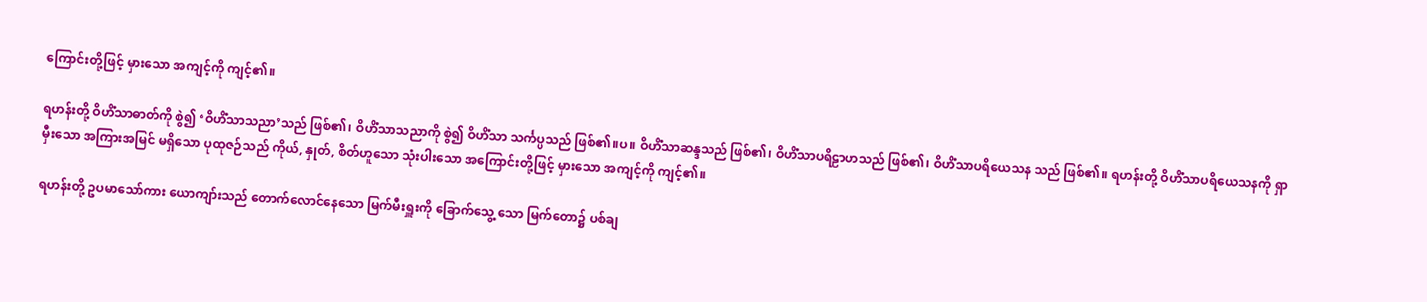ကြောင်းတို့ဖြင့် မှားသော အကျင့်ကို ကျင့်၏။

ရဟန်းတို့ ဝိဟိံသာဓာတ်ကို စွဲ၍ ‘ဝိဟိံသာသညာ’သည် ဖြစ်၏၊ ဝိဟိံသာသညာကို စွဲ၍ ဝိဟိံသာ သင်္ကပ္ပသည် ဖြစ်၏။ပ။ ဝိဟိံသာဆန္ဒသည် ဖြစ်၏၊ ဝိဟိံသာပရိဠာဟသည် ဖြစ်၏၊ ဝိဟိံသာပရိယေသန သည် ဖြစ်၏။ ရဟန်းတို့ ဝိဟိံသာပရိယေသနကို ရှာမှီးသော အကြားအမြင် မရှိသော ပုထုဇဉ်သည် ကိုယ်, နှုတ်, စိတ်ဟူသော သုံးပါးသော အကြောင်းတို့ဖြင့် မှားသော အကျင့်ကို ကျင့်၏။

ရဟန်းတို့ ဥပမာသော်ကား ယောကျာ်းသည် တောက်လောင်နေသော မြက်မီးရှူးကို ခြောက်သွေ့ သော မြက်တော၌ ပစ်ချ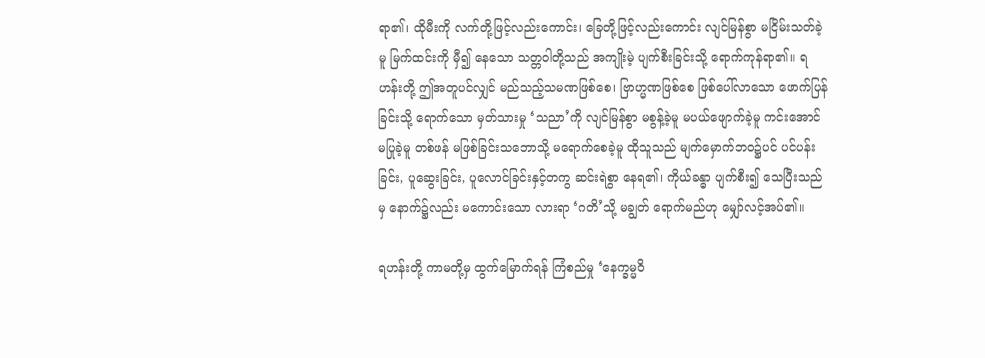ရာ၏၊ ထိုမီးကို လက်တို့ဖြင့်လည်းကောင်း၊ ခြေတို့ဖြင့်လည်းကောင်း လျင်မြန်စွာ မငြိမ်းသတ်ခဲ့မူ မြက်ထင်းကို မှီ၍ နေသော သတ္တဝါတို့သည် အကျိုးမဲ့ ပျက်စီးခြင်းသို့ ရောက်ကုန်ရာ၏။ ရဟန်းတို့ ဤအတူပင်လျှင် မည်သည့်သမဏဖြစ်စေ၊ ဗြာဟ္မဏဖြစ်စေ ဖြစ်ပေါ်လာသော ဖောက်ပြန်ခြင်းသို့ ရောက်သော မှတ်သားမှု ‘သညာ’ကို လျင်မြန်စွာ မစွန့်ခဲ့မူ မပယ်ဖျောက်ခဲ့မူ ကင်းအောင် မပြုခဲ့မူ တစ်ဖန် မဖြစ်ခြင်းသဘောသို့ မရောက်စေခဲ့မူ ထိုသူသည် မျက်မှောက်ဘဝ၌ပင် ပင်ပန်းခြင်း, ပူဆွေးခြင်း, ပူလောင်ခြင်းနှင့်တကွ ဆင်းရဲစွာ နေရ၏၊ ကိုယ်ခန္ဓာ ပျက်စီး၍ သေပြီးသည်မှ နောက်၌လည်း မကောင်းသော လားရာ ‘ဂတိ’သို့ မချွတ် ရောက်မည်ဟု မျှော်လင့်အပ်၏။

ရဟန်းတို့ ကာမတို့မှ ထွက်မြောက်ရန် ကြံစည်မှု ‘နေက္ခမ္မဝိ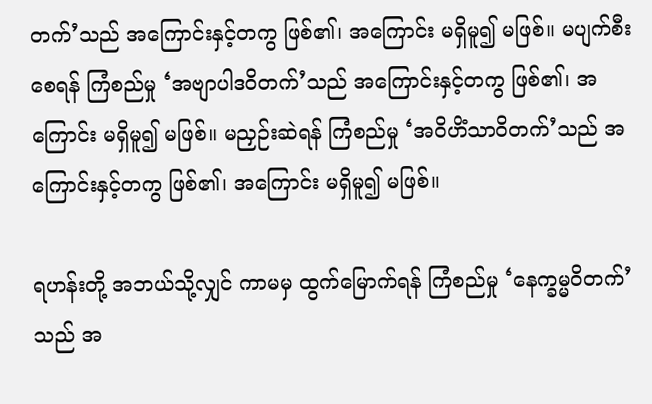တက်’သည် အကြောင်းနှင့်တကွ ဖြစ်၏၊ အကြောင်း မရှိမူ၍ မဖြစ်။ မပျက်စီးစေရန် ကြံစည်မှု ‘အဗျာပါဒဝိတက်’သည် အကြောင်းနှင့်တကွ ဖြစ်၏၊ အကြောင်း မရှိမူ၍ မဖြစ်။ မညှဉ်းဆဲရန် ကြံစည်မှု ‘အဝိဟိံသာဝိတက်’သည် အကြောင်းနှင့်တကွ ဖြစ်၏၊ အကြောင်း မရှိမူ၍ မဖြစ်။

ရဟန်းတို့ အဘယ်သို့လျှင် ကာမမှ ထွက်မြောက်ရန် ကြံစည်မှု ‘နေက္ခမ္မဝိတက်’သည် အ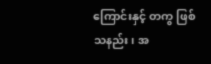ကြောင်းနှင့် တကွ ဖြစ်သနည်း၊ အ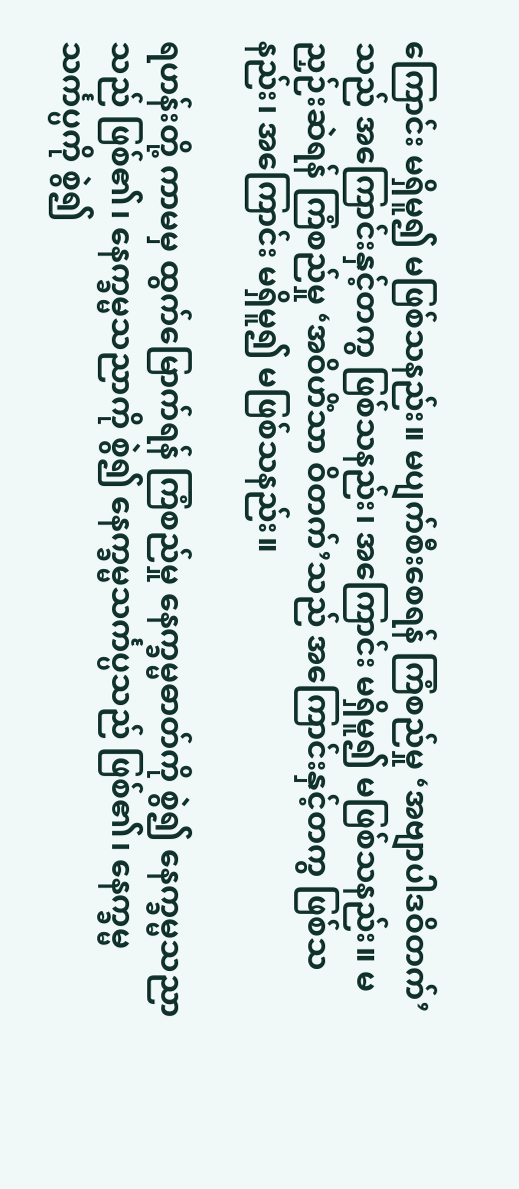ကြောင်း မရှိမူ၍ မဖြစ်သနည်း။ မပျက်စီးစေရန် ကြံစည်မှု ‘အဗျာပါဒဝိတက်’သည် အကြောင်းနှင့်တကွ ဖြစ်သနည်း၊ အကြောင်း မရှိမူ၍ မဖြစ်သနည်း။ မညှဉ်းဆဲရန် ကြံစည်မှု ‘အဝိဟိံသာ ဝိတက်’သည် အကြောင်းနှင့်တကွ ဖြစ်သနည်း၊ အကြောင်း မရှိမူ၍ မဖြစ်သနည်း။

ရဟန်းတို့ ကာမမှ ထွက်မြောက်ရန် ကြံစည်မှု နေက္ခမ္မဓာတ်ကို စွဲ၍ နေက္ခမ္မသညာသည် ဖြစ်၏၊ နေက္ခမ္မသညာကို စွဲ၍ နေက္ခမ္မသင်္ကပ္ပသည် ဖြစ်၏၊ နေက္ခမ္မသင်္ကပ္ပကို စွဲ၍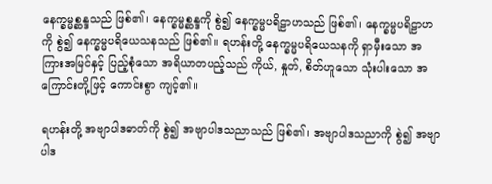နေက္ခမ္မစ္ဆန္ဒသည် ဖြစ်၏၊ နေက္ခမ္မစ္ဆန္ဒကို စွဲ၍ နေက္ခမ္မပရိဠာဟသည် ဖြစ်၏၊ နေက္ခမ္မပရိဠာဟကို စွဲ၍ နေက္ခမ္မပရိယေသနသည် ဖြစ်၏။ ရဟန်းတို့ နေက္ခမ္မပရိယေသနကို ရှာမှီးသော အကြားအမြင်နှင့် ပြည့်စုံသော အရိယာတပည့်သည် ကိုယ်, နှုတ်, စိတ်ဟူသော သုံးပါးသော အကြောင်းတို့ဖြင့် ကောင်းစွာ ကျင့်၏။

ရဟန်းတို့ အဗျာပါဒဓာတ်ကို စွဲ၍ အဗျာပါဒသညာသည် ဖြစ်၏၊ အဗျာပါဒသညာကို စွဲ၍ အဗျာပါဒ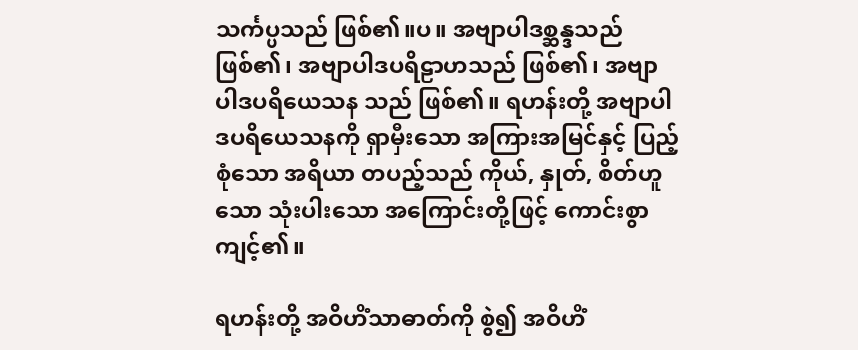သင်္ကပ္ပသည် ဖြစ်၏။ပ။ အဗျာပါဒစ္ဆန္ဒသည် ဖြစ်၏၊ အဗျာပါဒပရိဠာဟသည် ဖြစ်၏၊ အဗျာပါဒပရိယေသန သည် ဖြစ်၏။ ရဟန်းတို့ အဗျာပါဒပရိယေသနကို ရှာမှီးသော အကြားအမြင်နှင့် ပြည့်စုံသော အရိယာ တပည့်သည် ကိုယ်, နှုတ်, စိတ်ဟူသော သုံးပါးသော အကြောင်းတို့ဖြင့် ကောင်းစွာ ကျင့်၏။

ရဟန်းတို့ အဝိဟိံသာဓာတ်ကို စွဲ၍ အဝိဟိံ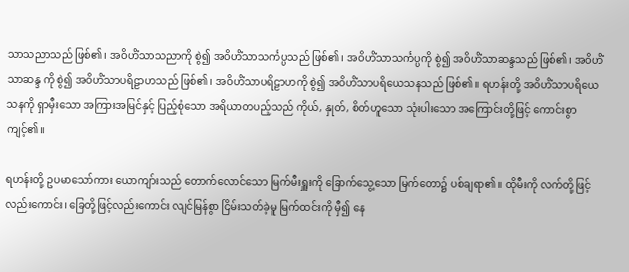သာသညာသည် ဖြစ်၏၊ အဝိဟိံသာသညာကို စွဲ၍ အဝိဟိံသာသင်္ကပ္ပသည် ဖြစ်၏၊ အဝိဟိံသာသင်္ကပ္ပကို စွဲ၍ အဝိဟိံသာဆန္ဒသည် ဖြစ်၏၊ အဝိဟိံသာဆန္ဒ ကို စွဲ၍ အဝိဟိံသာပရိဠာဟသည် ဖြစ်၏၊ အဝိဟိံသာပရိဠာဟကို စွဲ၍ အဝိဟိံသာပရိယေသနသည် ဖြစ်၏။ ရဟန်းတို့ အဝိဟိံသာပရိယေသနကို ရှာမှီးသော အကြားအမြင်နှင့် ပြည့်စုံသော အရိယာတပည့်သည် ကိုယ်, နှုတ်, စိတ်ဟူသော သုံးပါးသော အကြောင်းတို့ဖြင့် ကောင်းစွာ ကျင့်၏။

ရဟန်းတို့ ဥပမာသော်ကား ယောကျာ်းသည် တောက်လောင်သော မြက်မီးရှူးကို ခြောက်သွေ့သော မြက်တော၌ ပစ်ချရာ၏။ ထိုမီးကို လက်တို့ဖြင့်လည်းကောင်း၊ ခြေတို့ဖြင့်လည်းကောင်း လျင်မြန်စွာ ငြိမ်းသတ်ခဲ့မူ မြက်ထင်းကို မှီ၍ နေ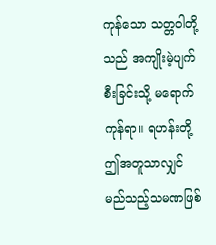ကုန်သော သတ္တဝါတို့သည် အကျိုးမဲ့ပျက်စီးခြင်းသို့ မရောက်ကုန်ရာ။ ရဟန်းတို့ ဤအတူသာလျှင် မည်သည့်သမဏဖြစ်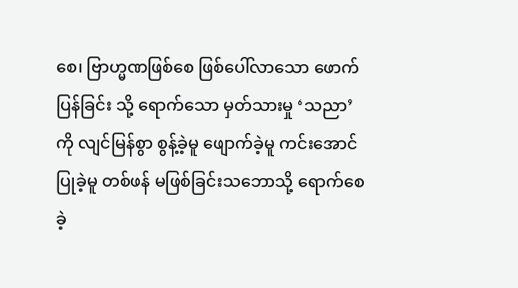စေ၊ ဗြာဟ္မဏဖြစ်စေ ဖြစ်ပေါ်လာသော ဖောက်ပြန်ခြင်း သို့ ရောက်သော မှတ်သားမှု ‘သညာ’ကို လျင်မြန်စွာ စွန့်ခဲ့မူ ဖျောက်ခဲ့မူ ကင်းအောင် ပြုခဲ့မူ တစ်ဖန် မဖြစ်ခြင်းသဘောသို့ ရောက်စေခဲ့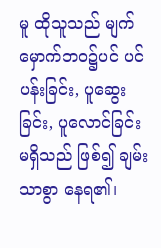မူ ထိုသူသည် မျက်မှောက်ဘဝ၌ပင် ပင်ပန်းခြင်း, ပူဆွေးခြင်း, ပူလောင်ခြင်း မရှိသည် ဖြစ်၍ ချမ်းသာစွာ နေရ၏၊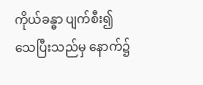ကိုယ်ခန္ဓာ ပျက်စီး၍ သေပြီးသည်မှ နောက်၌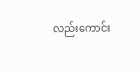လည်းကောင်း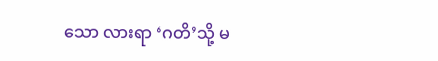သော လားရာ ‘ဂတိ’သို့ မ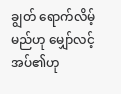ချွတ် ရောက်လိမ့်မည်ဟု မျှော်လင့် အပ်၏ဟု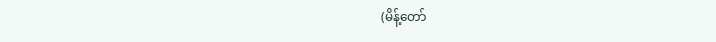(မိန့်တော်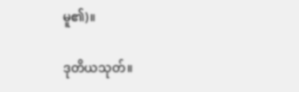မူ၏)။

ဒုတိယသုတ်။